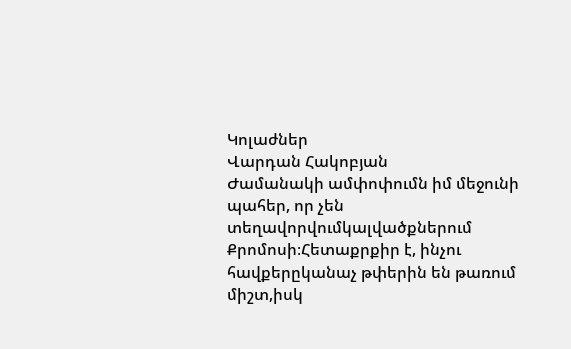Կոլաժներ
Վարդան Հակոբյան
Ժամանակի ամփոփումն իմ մեջունի պահեր, որ չեն տեղավորվումկալվածքներում Քրոմոսի։Հետաքրքիր է, ինչու հավքերըկանաչ թփերին են թառում միշտ,իսկ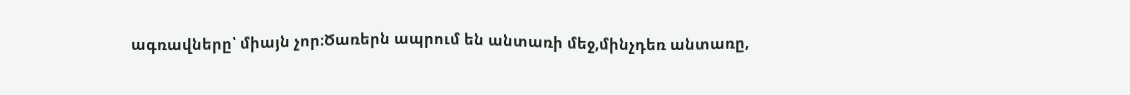ագռավները՝ միայն չոր։Ծառերն ապրում են անտառի մեջ,մինչդեռ անտառը,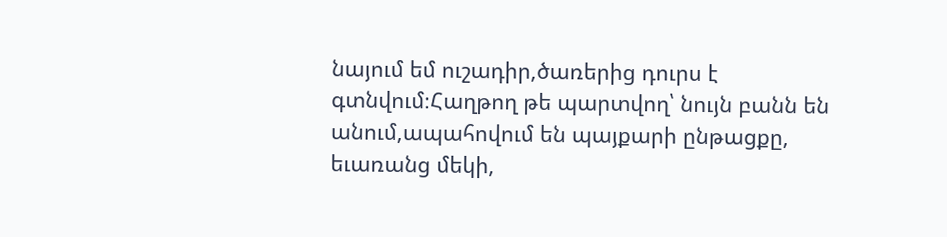նայում եմ ուշադիր,ծառերից դուրս է գտնվում։Հաղթող թե պարտվող՝ նույն բանն են անում,ապահովում են պայքարի ընթացքը, եւառանց մեկի,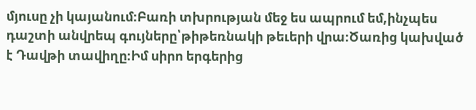մյուսը չի կայանում։Բառի տխրության մեջ ես ապրում եմ,ինչպես դաշտի անվրեպ գույները՝թիթեռնակի թեւերի վրա։Ծառից կախված է Դավթի տավիղը։Իմ սիրո երգերից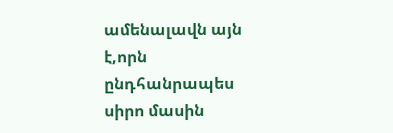ամենալավն այն է,որն ընդհանրապես սիրո մասին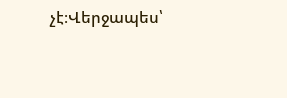չէ։Վերջապես՝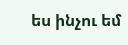ես ինչու եմ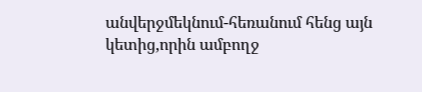անվերջմեկնում-հեռանում հենց այն կետից,որին ամբողջ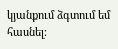կյանքում ձգտում եմ հասնել։